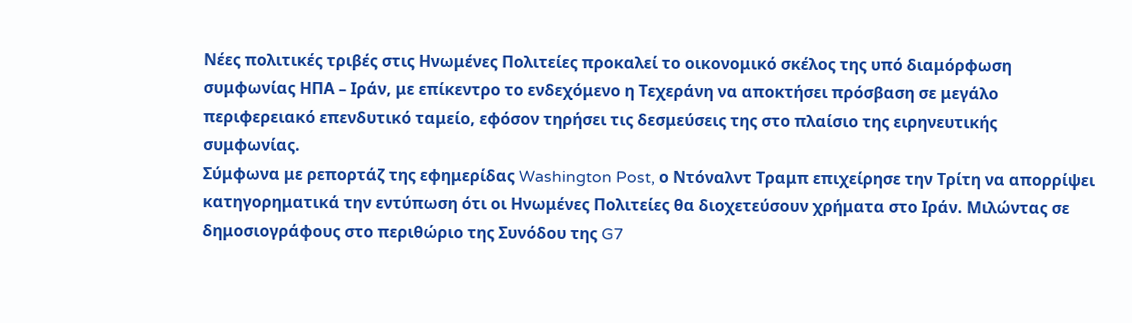Νέες πολιτικές τριβές στις Ηνωμένες Πολιτείες προκαλεί το οικονομικό σκέλος της υπό διαμόρφωση συμφωνίας ΗΠΑ – Ιράν, με επίκεντρο το ενδεχόμενο η Τεχεράνη να αποκτήσει πρόσβαση σε μεγάλο περιφερειακό επενδυτικό ταμείο, εφόσον τηρήσει τις δεσμεύσεις της στο πλαίσιο της ειρηνευτικής συμφωνίας.
Σύμφωνα με ρεπορτάζ της εφημερίδας Washington Post, ο Ντόναλντ Τραμπ επιχείρησε την Τρίτη να απορρίψει κατηγορηματικά την εντύπωση ότι οι Ηνωμένες Πολιτείες θα διοχετεύσουν χρήματα στο Ιράν. Μιλώντας σε δημοσιογράφους στο περιθώριο της Συνόδου της G7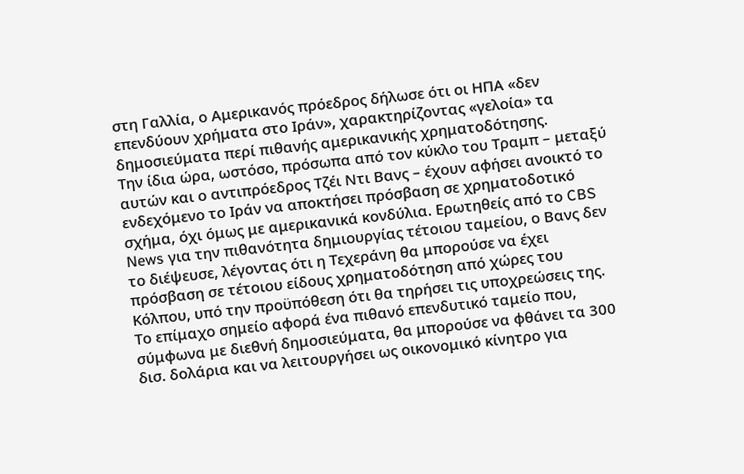στη Γαλλία, ο Αμερικανός πρόεδρος δήλωσε ότι οι ΗΠΑ «δεν επενδύουν χρήματα στο Ιράν», χαρακτηρίζοντας «γελοία» τα δημοσιεύματα περί πιθανής αμερικανικής χρηματοδότησης.
Την ίδια ώρα, ωστόσο, πρόσωπα από τον κύκλο του Τραμπ – μεταξύ αυτών και ο αντιπρόεδρος Τζέι Ντι Βανς – έχουν αφήσει ανοικτό το ενδεχόμενο το Ιράν να αποκτήσει πρόσβαση σε χρηματοδοτικό σχήμα, όχι όμως με αμερικανικά κονδύλια. Ερωτηθείς από το CBS News για την πιθανότητα δημιουργίας τέτοιου ταμείου, ο Βανς δεν το διέψευσε, λέγοντας ότι η Τεχεράνη θα μπορούσε να έχει πρόσβαση σε τέτοιου είδους χρηματοδότηση από χώρες του Κόλπου, υπό την προϋπόθεση ότι θα τηρήσει τις υποχρεώσεις της.
Το επίμαχο σημείο αφορά ένα πιθανό επενδυτικό ταμείο που, σύμφωνα με διεθνή δημοσιεύματα, θα μπορούσε να φθάνει τα 300 δισ. δολάρια και να λειτουργήσει ως οικονομικό κίνητρο για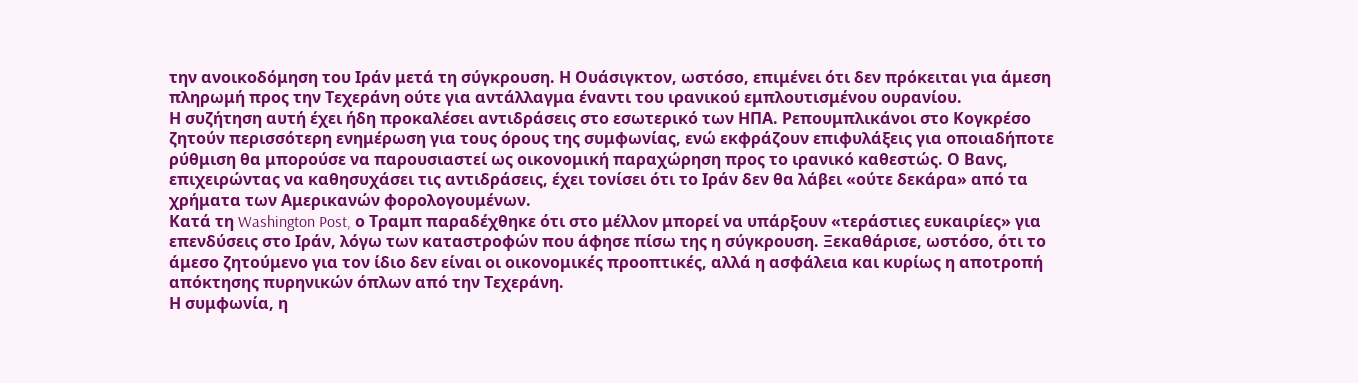την ανοικοδόμηση του Ιράν μετά τη σύγκρουση. Η Ουάσιγκτον, ωστόσο, επιμένει ότι δεν πρόκειται για άμεση πληρωμή προς την Τεχεράνη ούτε για αντάλλαγμα έναντι του ιρανικού εμπλουτισμένου ουρανίου.
Η συζήτηση αυτή έχει ήδη προκαλέσει αντιδράσεις στο εσωτερικό των ΗΠΑ. Ρεπουμπλικάνοι στο Κογκρέσο ζητούν περισσότερη ενημέρωση για τους όρους της συμφωνίας, ενώ εκφράζουν επιφυλάξεις για οποιαδήποτε ρύθμιση θα μπορούσε να παρουσιαστεί ως οικονομική παραχώρηση προς το ιρανικό καθεστώς. Ο Βανς, επιχειρώντας να καθησυχάσει τις αντιδράσεις, έχει τονίσει ότι το Ιράν δεν θα λάβει «ούτε δεκάρα» από τα χρήματα των Αμερικανών φορολογουμένων.
Κατά τη Washington Post, ο Τραμπ παραδέχθηκε ότι στο μέλλον μπορεί να υπάρξουν «τεράστιες ευκαιρίες» για επενδύσεις στο Ιράν, λόγω των καταστροφών που άφησε πίσω της η σύγκρουση. Ξεκαθάρισε, ωστόσο, ότι το άμεσο ζητούμενο για τον ίδιο δεν είναι οι οικονομικές προοπτικές, αλλά η ασφάλεια και κυρίως η αποτροπή απόκτησης πυρηνικών όπλων από την Τεχεράνη.
Η συμφωνία, η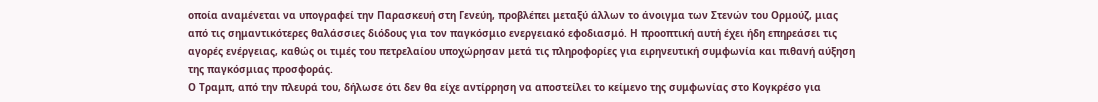οποία αναμένεται να υπογραφεί την Παρασκευή στη Γενεύη, προβλέπει μεταξύ άλλων το άνοιγμα των Στενών του Ορμούζ, μιας από τις σημαντικότερες θαλάσσιες διόδους για τον παγκόσμιο ενεργειακό εφοδιασμό. Η προοπτική αυτή έχει ήδη επηρεάσει τις αγορές ενέργειας, καθώς οι τιμές του πετρελαίου υποχώρησαν μετά τις πληροφορίες για ειρηνευτική συμφωνία και πιθανή αύξηση της παγκόσμιας προσφοράς.
Ο Τραμπ, από την πλευρά του, δήλωσε ότι δεν θα είχε αντίρρηση να αποστείλει το κείμενο της συμφωνίας στο Κογκρέσο για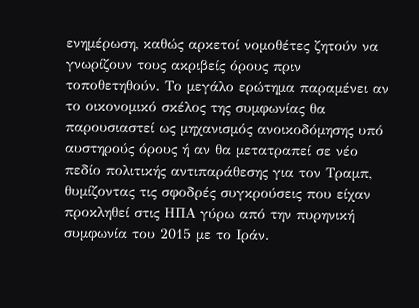ενημέρωση, καθώς αρκετοί νομοθέτες ζητούν να γνωρίζουν τους ακριβείς όρους πριν τοποθετηθούν. Το μεγάλο ερώτημα παραμένει αν το οικονομικό σκέλος της συμφωνίας θα παρουσιαστεί ως μηχανισμός ανοικοδόμησης υπό αυστηρούς όρους ή αν θα μετατραπεί σε νέο πεδίο πολιτικής αντιπαράθεσης για τον Τραμπ, θυμίζοντας τις σφοδρές συγκρούσεις που είχαν προκληθεί στις ΗΠΑ γύρω από την πυρηνική συμφωνία του 2015 με το Ιράν.